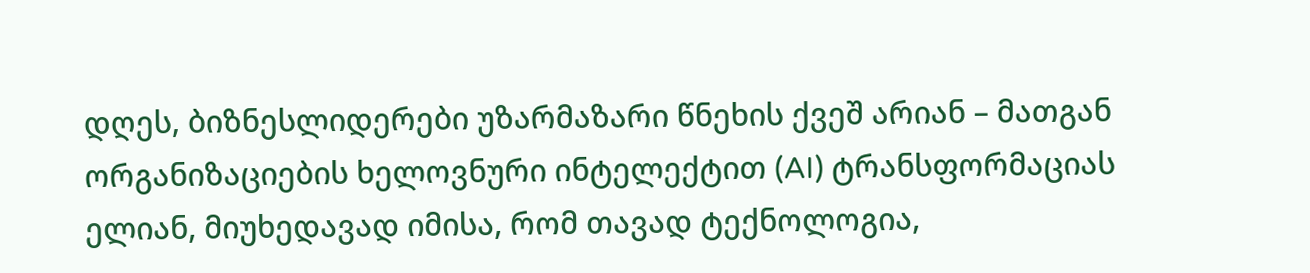დღეს, ბიზნესლიდერები უზარმაზარი წნეხის ქვეშ არიან – მათგან ორგანიზაციების ხელოვნური ინტელექტით (AI) ტრანსფორმაციას ელიან, მიუხედავად იმისა, რომ თავად ტექნოლოგია,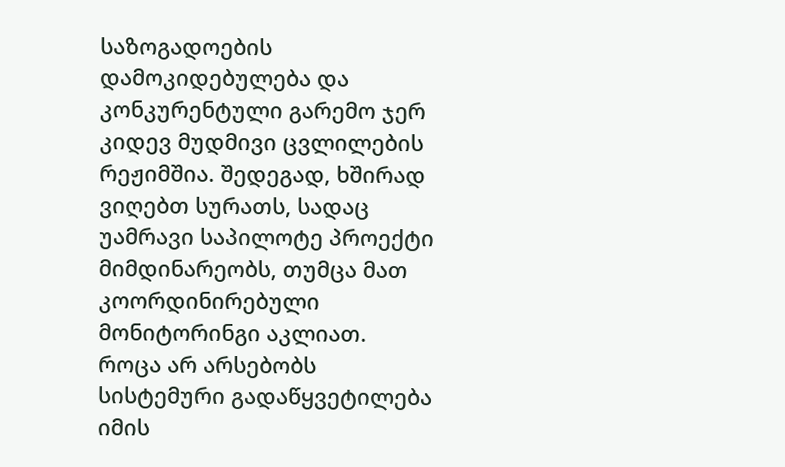საზოგადოების დამოკიდებულება და კონკურენტული გარემო ჯერ კიდევ მუდმივი ცვლილების რეჟიმშია. შედეგად, ხშირად ვიღებთ სურათს, სადაც უამრავი საპილოტე პროექტი მიმდინარეობს, თუმცა მათ კოორდინირებული მონიტორინგი აკლიათ. როცა არ არსებობს სისტემური გადაწყვეტილება იმის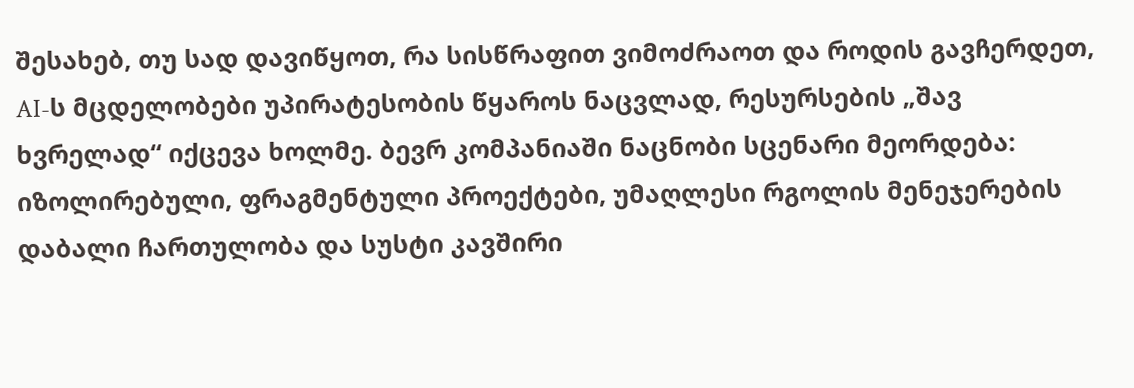შესახებ, თუ სად დავიწყოთ, რა სისწრაფით ვიმოძრაოთ და როდის გავჩერდეთ, AI-ს მცდელობები უპირატესობის წყაროს ნაცვლად, რესურსების „შავ ხვრელად“ იქცევა ხოლმე. ბევრ კომპანიაში ნაცნობი სცენარი მეორდება: იზოლირებული, ფრაგმენტული პროექტები, უმაღლესი რგოლის მენეჯერების დაბალი ჩართულობა და სუსტი კავშირი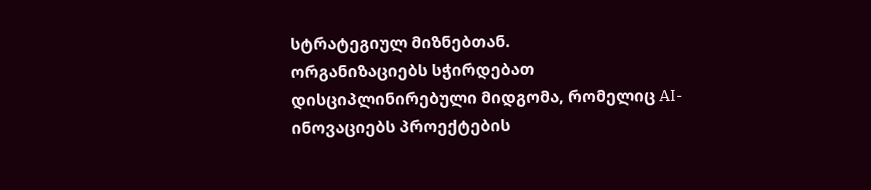სტრატეგიულ მიზნებთან.
ორგანიზაციებს სჭირდებათ დისციპლინირებული მიდგომა, რომელიც AI-ინოვაციებს პროექტების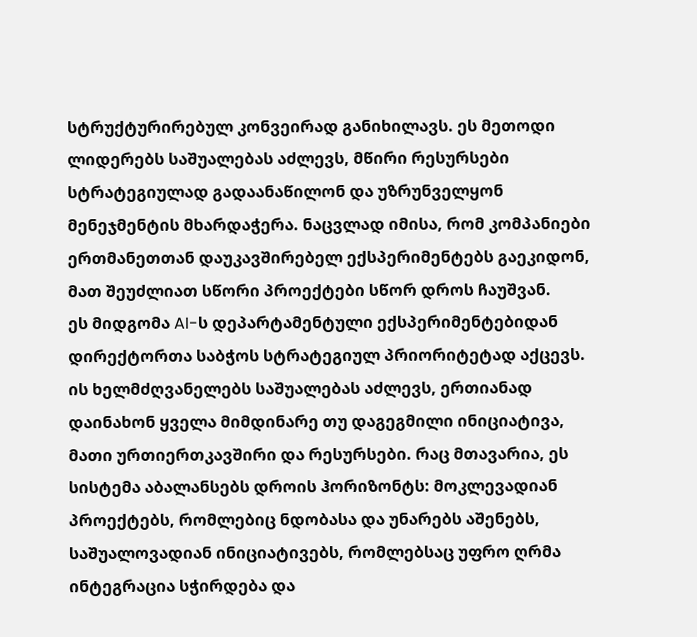სტრუქტურირებულ კონვეირად განიხილავს. ეს მეთოდი ლიდერებს საშუალებას აძლევს, მწირი რესურსები სტრატეგიულად გადაანაწილონ და უზრუნველყონ მენეჯმენტის მხარდაჭერა. ნაცვლად იმისა, რომ კომპანიები ერთმანეთთან დაუკავშირებელ ექსპერიმენტებს გაეკიდონ, მათ შეუძლიათ სწორი პროექტები სწორ დროს ჩაუშვან.
ეს მიდგომა AI-ს დეპარტამენტული ექსპერიმენტებიდან დირექტორთა საბჭოს სტრატეგიულ პრიორიტეტად აქცევს. ის ხელმძღვანელებს საშუალებას აძლევს, ერთიანად დაინახონ ყველა მიმდინარე თუ დაგეგმილი ინიციატივა, მათი ურთიერთკავშირი და რესურსები. რაც მთავარია, ეს სისტემა აბალანსებს დროის ჰორიზონტს: მოკლევადიან პროექტებს, რომლებიც ნდობასა და უნარებს აშენებს, საშუალოვადიან ინიციატივებს, რომლებსაც უფრო ღრმა ინტეგრაცია სჭირდება და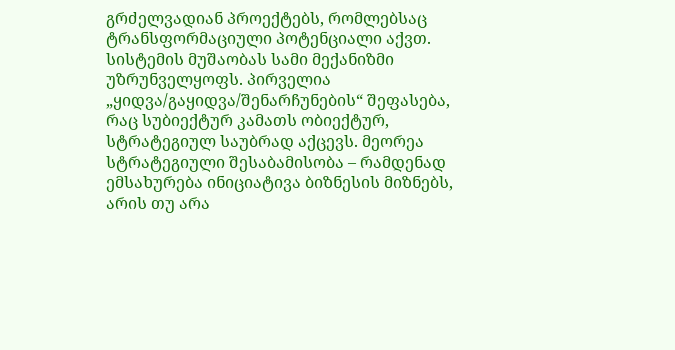გრძელვადიან პროექტებს, რომლებსაც ტრანსფორმაციული პოტენციალი აქვთ.
სისტემის მუშაობას სამი მექანიზმი უზრუნველყოფს. პირველია „ყიდვა/გაყიდვა/შენარჩუნების“ შეფასება, რაც სუბიექტურ კამათს ობიექტურ, სტრატეგიულ საუბრად აქცევს. მეორეა სტრატეგიული შესაბამისობა – რამდენად ემსახურება ინიციატივა ბიზნესის მიზნებს, არის თუ არა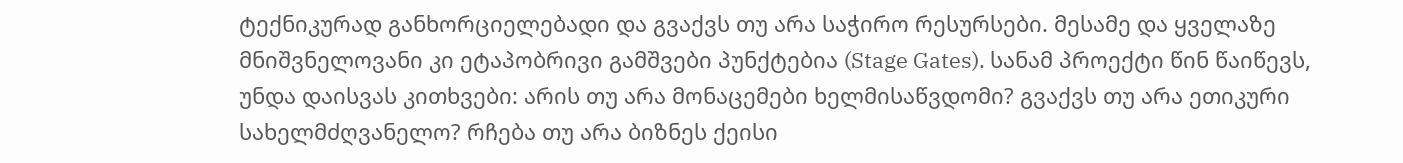ტექნიკურად განხორციელებადი და გვაქვს თუ არა საჭირო რესურსები. მესამე და ყველაზე მნიშვნელოვანი კი ეტაპობრივი გამშვები პუნქტებია (Stage Gates). სანამ პროექტი წინ წაიწევს, უნდა დაისვას კითხვები: არის თუ არა მონაცემები ხელმისაწვდომი? გვაქვს თუ არა ეთიკური სახელმძღვანელო? რჩება თუ არა ბიზნეს ქეისი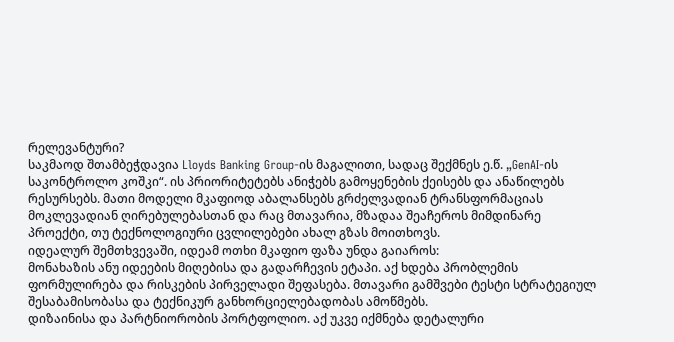რელევანტური?
საკმაოდ შთამბეჭდავია Lloyds Banking Group-ის მაგალითი, სადაც შექმნეს ე.წ. „GenAI-ის საკონტროლო კოშკი“. ის პრიორიტეტებს ანიჭებს გამოყენების ქეისებს და ანაწილებს რესურსებს. მათი მოდელი მკაფიოდ აბალანსებს გრძელვადიან ტრანსფორმაციას მოკლევადიან ღირებულებასთან და რაც მთავარია, მზადაა შეაჩეროს მიმდინარე პროექტი, თუ ტექნოლოგიური ცვლილებები ახალ გზას მოითხოვს.
იდეალურ შემთხვევაში, იდეამ ოთხი მკაფიო ფაზა უნდა გაიაროს:
მონახაზის ანუ იდეების მიღებისა და გადარჩევის ეტაპი. აქ ხდება პრობლემის ფორმულირება და რისკების პირველადი შეფასება. მთავარი გამშვები ტესტი სტრატეგიულ შესაბამისობასა და ტექნიკურ განხორციელებადობას ამოწმებს.
დიზაინისა და პარტნიორობის პორტფოლიო. აქ უკვე იქმნება დეტალური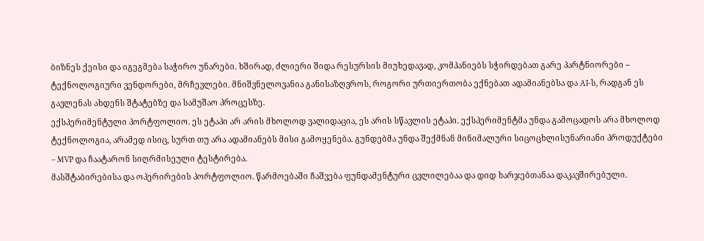ბიზნეს ქეისი და იგეგმება საჭირო უნარები. ხშირად, ძლიერი შიდა რესურსის მიუხედავად, კომპანიებს სჭირდებათ გარე პარტნიორები – ტექნოლოგიური ვენდორები, მრჩევლები. მნიშვნელოვანია განისაზღვროს, როგორი ურთიერთობა ექნებათ ადამიანებსა და AI-ს, რადგან ეს გავლენას ახდენს შტატებზე და სამუშაო პროცესზე.
ექსპერიმენტული პორტფოლიო. ეს ეტაპი არ არის მხოლოდ ვალიდაცია, ეს არის სწავლის ეტაპი. ექსპერიმენტმა უნდა გამოცადოს არა მხოლოდ ტექნოლოგია, არამედ ისიც, სურთ თუ არა ადამიანებს მისი გამოყენება. გუნდებმა უნდა შექმნან მინიმალური სიცოცხლისუნარიანი პროდუქტები – MVP და ჩაატარონ სიღრმისეული ტესტირება.
მასშტაბირებისა და ოპერირების პორტფოლიო. წარმოებაში ჩაშვება ფუნდამენტური ცვლილებაა და დიდ ხარჯებთანაა დაკავშირებული.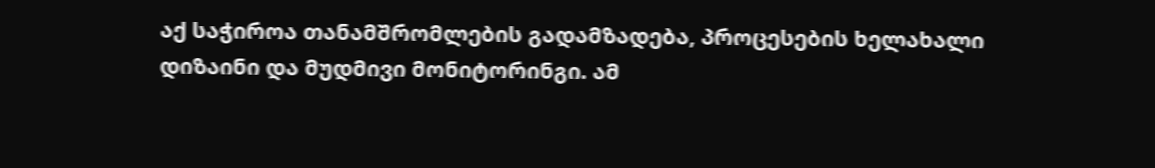აქ საჭიროა თანამშრომლების გადამზადება, პროცესების ხელახალი დიზაინი და მუდმივი მონიტორინგი. ამ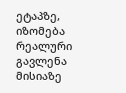ეტაპზე, იზომება რეალური გავლენა მისიაზე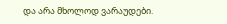და არა მხოლოდ ვარაუდები.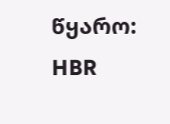წყარო: HBR